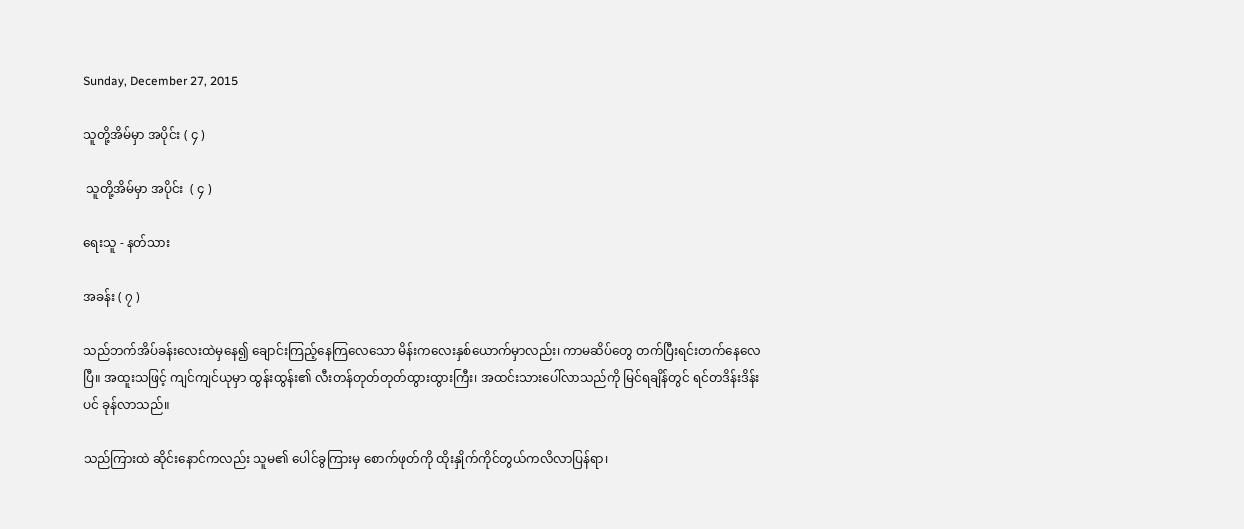Sunday, December 27, 2015

သူတို့အိမ်မှာ အပိုင်း ( ၄ )

 သူတို့အိမ်မှာ အပိုင်း  ( ၄ )

ရေးသူ - နတ်သား

အခန်း ( ၇ )

သည်ဘက်အိပ်ခန်းလေးထဲမှနေ၍ ချောင်းကြည့်နေကြလေသော မိန်းကလေးနှစ်ယောက်မှာလည်း၊ ကာမဆိပ်တွေ တက်ပြီးရင်းတက်နေလေပြီ။ အထူးသဖြင့် ကျင်ကျင်ယုမှာ ထွန်းထွန်း၏ လီးတန်တုတ်တုတ်ထွားထွားကြီး၊ အထင်းသားပေါ်လာသည်ကို မြင်ရချိန်တွင် ရင်တဒိန်းဒိန်းပင် ခုန်လာသည်။

သည်ကြားထဲ ဆိုင်းနောင်ကလည်း သူမ၏ ပေါင်ခွကြားမှ စောက်ဖုတ်ကို ထိုးနှိုက်ကိုင်တွယ်ကလိလာပြန်ရာ၊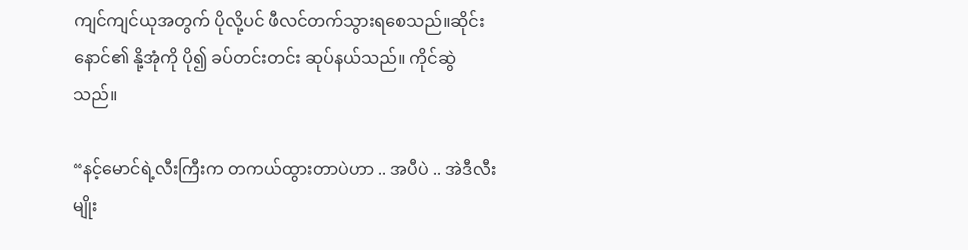ကျင်ကျင်ယုအတွက် ပိုလို့ပင် ဖီလင်တက်သွားရစေသည်။ဆိုင်းနောင်၏ နို့အုံကို ပို၍ ခပ်တင်းတင်း ဆုပ်နယ်သည်။ ကိုင်ဆွဲသည်။

“နင့်မောင်ရဲ့လီးကြီးက တကယ်ထွားတာပဲဟာ .. အပီပဲ .. အဲဒီလီးမျိုး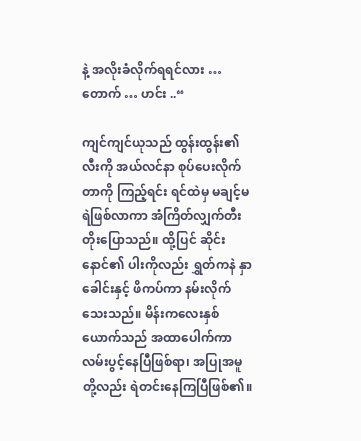နဲ့ အလိုးခံလိုက်ရရင်လား … တောက် … ဟင်း ..“

ကျင်ကျင်ယုသည် ထွန်းထွန်း၏ လီးကို အယ်လင်နာ စုပ်ပေးလိုက်တာကို ကြည့်ရင်း ရင်ထဲမှ မချင့်မရဲဖြစ်လာကာ အံကြိတ်လျှက်တီးတိုးပြောသည်။ ထို့ပြင် ဆိုင်းနောင်၏ ပါးကိုလည်း ရွှတ်ကနဲ နှာခေါင်းနှင့် ဖိကပ်ကာ နမ်းလိုက်သေးသည်။ မိန်းကလေးနှစ်ယောက်သည် အထာပေါက်ကာ လမ်းပွင့်နေပြီဖြစ်ရာ၊ အပြုအမူတို့လည်း ရဲတင်းနေကြပြီဖြစ်၏။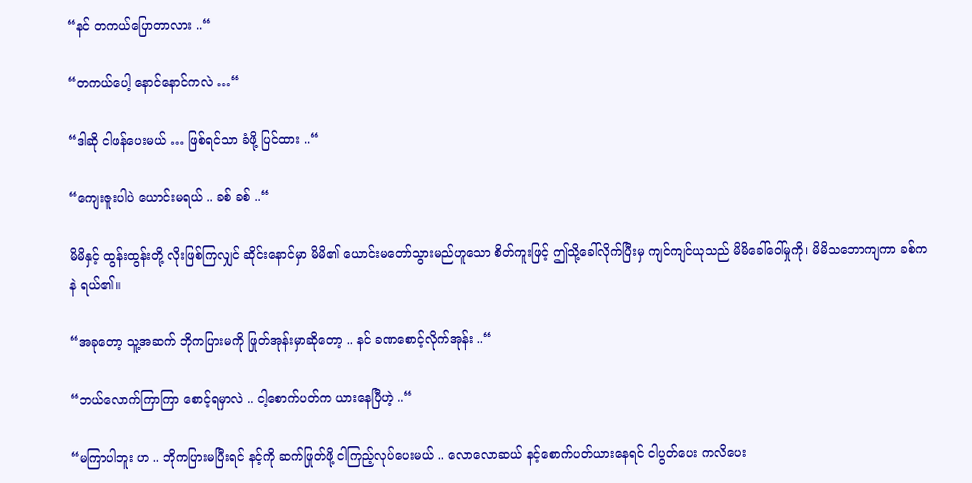“နင် တကယ်ပြောတာလား ..“

“တကယ်ပေါ့ နောင်နောင်ကလဲ …“

“ဒါဆို ငါဖန်ပေးမယ် … ဖြစ်ရင်သာ ခံဖို့ ပြင်ထား ..“

“ကျေးဇူးပါပဲ ယောင်းမရယ် .. ခစ် ခစ် ..“

မိမိနှင့် ထွန်းထွန်းတို့ လိုးဖြစ်ကြလျှင် ဆိုင်းနောင်မှာ မိမိ၏ ယောင်းမတော်သွားမည်ဟူသော စိတ်ကူးဖြင့် ဤသို့ခေါ်လိုက်ပြီးမှ ကျင်ကျင်ယုသည် မိမိခေါ်ဝေါ်မှုကို၊ မိမိသဘောကျကာ ခစ်ကနဲ ရယ်၏။

“အခုတော့ သူ့အဆက် ဘိုကပြားမကို ဖြုတ်အုန်းမှာဆိုတော့ .. နင် ခဏစောင့်လိုက်အုန်း ..“

“ဘယ်လောက်ကြာကြာ စောင့်ရမှာလဲ .. ငါ့စောက်ပတ်က ယားနေပြီဟဲ့ ..“

“မကြာပါဘူး ဟ .. ဘိုကပြားမပြီးရင် နင့်ကို ဆက်ဖြုတ်ဖို့ ငါကြည့်လုပ်ပေးမယ် .. လောလောဆယ် နင့်စောက်ပတ်ယားနေရင် ငါပွတ်ပေး ကလိပေး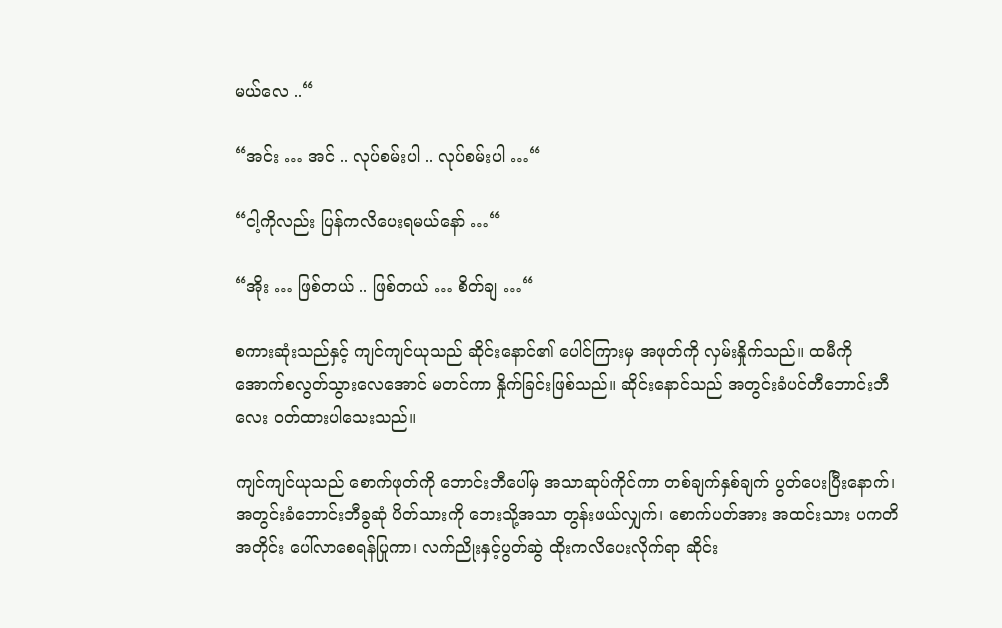မယ်လေ ..“

“အင်း … အင် .. လုပ်စမ်းပါ .. လုပ်စမ်းပါ …“

“ငါ့ကိုလည်း ပြန်ကလိပေးရမယ်နော် …“

“အိုး … ဖြစ်တယ် .. ဖြစ်တယ် … စိတ်ချ …“

စကားဆုံးသည်နှင့် ကျင်ကျင်ယုသည် ဆိုင်းနောင်၏ ပေါင်ကြားမှ အဖုတ်ကို လှမ်းနှိုက်သည်။ ထမီကို အောက်စလွတ်သွားလေအောင် မတင်ကာ နှိုက်ခြင်းဖြစ်သည်။ ဆိုင်းနောင်သည် အတွင်းခံပင်တီဘောင်းဘီလေး ဝတ်ထားပါသေးသည်။

ကျင်ကျင်ယုသည် စောက်ဖုတ်ကို ဘောင်းဘီပေါ်မှ အသာဆုပ်ကိုင်ကာ တစ်ချက်နှစ်ချက် ပွတ်ပေးပြီးနောက်၊ အတွင်းခံဘောင်းဘီခွဆုံ ပိတ်သားကို ဘေးသို့အသာ တွန်းဖယ်လျှက်၊ စောက်ပတ်အား အထင်းသား ပကတိအတိုင်း ပေါ်လာစေရန်ပြုကာ၊ လက်ညိုးနှင့်ပွတ်ဆွဲ ထိုးကလိပေးလိုက်ရာ ဆိုင်း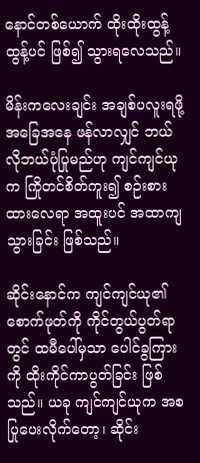နောင်တစ်ယောက် ထိုးထိုးထွန့်ထွန့်ပင် ဖြစ်၍ သွားရလေသည်။

မိန်းကလေးချင်း အချစ်ပလူးရဖို့ အခြေအနေ ဖန်လာလျှင် ဘယ်လိုဘယ်ပုံပြုမည်ဟု ကျင်ကျင်ယုက ကြိုတင်စိတ်ကူး၍ စဉ်းစားထားလေရာ အထူးပင် အထာကျသွားခြင်း ဖြစ်သည်။

ဆိုင်းနောင်က ကျင်ကျင်ယု၏ စောက်ဖုတ်ကို ကိုင်တွယ်ပွတ်ရာတွင် ထမီပေါ်မှသာ ပေါင်ခွကြားကို ထိုးကိုင်ကာပွတ်ခြင်း ဖြစ်သည်။ ယခု ကျင်ကျင်ယုက အစပြုပေးလိုက်တော့၊ ဆိုင်း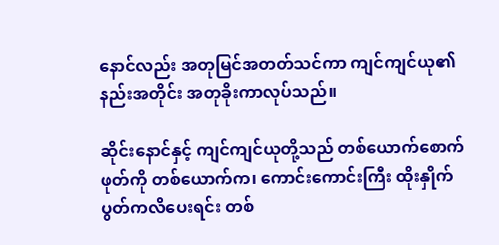နောင်လည်း အတုမြင်အတတ်သင်ကာ ကျင်ကျင်ယု၏ နည်းအတိုင်း အတုခိုးကာလုပ်သည်။

ဆိုင်းနောင်နှင့် ကျင်ကျင်ယုတို့သည် တစ်ယောက်စောက်ဖုတ်ကို တစ်ယောက်က၊ ကောင်းကောင်းကြီး ထိုးနှိုက်ပွတ်ကလိပေးရင်း တစ်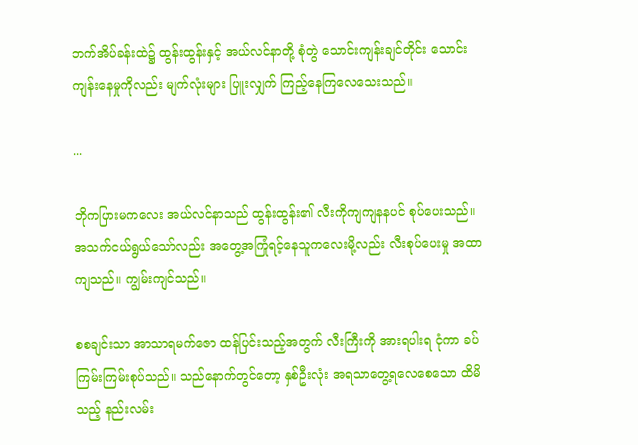ဘက်အိပ်ခန်းထဲ၌ ထွန်းထွန်းနှင့် အယ်လင်နာတို့ စုံတွဲ သောင်းကျန်းချင်တိုင်း သောင်းကျန်းနေမှုကိုလည်း မျက်လုံးများ ပြူးလျှက် ကြည့်နေကြလေသေးသည်။

...

ဘိုကပြားမကလေး အယ်လင်နာသည် ထွန်းထွန်း၏ လီးကိုကျကျနနပင် စုပ်ပေးသည်။ အသက်ငယ်ရွယ်သော်လည်း အတွေ့အကြုံရင့်နေသူကလေးမို့လည်း လီးစုပ်ပေးမှု အထာကျသည်။ ကျွမ်းကျင်သည်။

စစချင်းသာ အာသာရမက်ဇော ထန်ပြင်းသည့်အတွက် လီးကြီးကို အားရပါးရ ငုံကာ ခပ်ကြမ်းကြမ်းစုပ်သည်။ သည်နောက်တွင်တော့ နှစ်ဦးလုံး အရသာတွေ့ရလေစေသော ထိမိသည့် နည်းလမ်း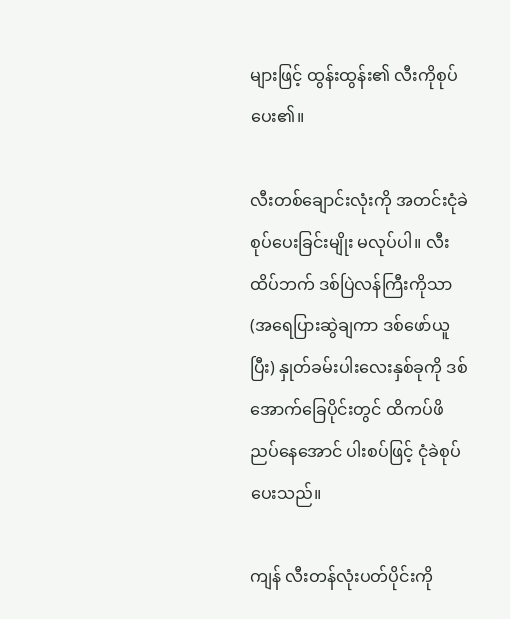များဖြင့် ထွန်းထွန်း၏ လီးကိုစုပ်ပေး၏။

လီးတစ်ချောင်းလုံးကို အတင်းငုံခဲစုပ်ပေးခြင်းမျိုး မလုပ်ပါ။ လီးထိပ်ဘက် ဒစ်ပြဲလန်ကြီးကိုသာ (အရေပြားဆွဲချကာ ဒစ်ဖော်ယူပြီး) နှုတ်ခမ်းပါးလေးနှစ်ခုကို ဒစ်အောက်ခြေပိုင်းတွင် ထိကပ်ဖိညပ်နေအောင် ပါးစပ်ဖြင့် ငုံခဲစုပ်ပေးသည်။

ကျန် လီးတန်လုံးပတ်ပိုင်းကို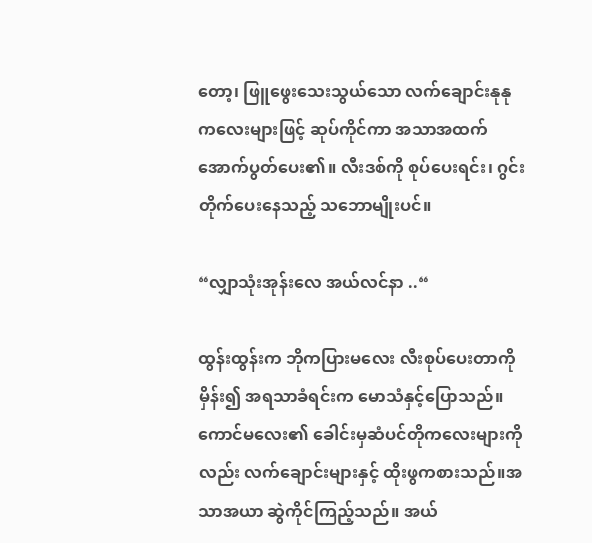တော့၊ ဖြူဖွေးသေးသွယ်သော လက်ချောင်းနုနုကလေးများဖြင့် ဆုပ်ကိုင်ကာ အသာအထက်အောက်ပွတ်ပေး၏။ လီးဒစ်ကို စုပ်ပေးရင်း၊ ဂွင်းတိုက်ပေးနေသည့် သဘောမျိုးပင်။

“လျှာသုံးအုန်းလေ အယ်လင်နာ ..“

ထွန်းထွန်းက ဘိုကပြားမလေး လီးစုပ်ပေးတာကို မှိန်း၍ အရသာခံရင်းက မောသံနှင့်ပြောသည်။ ကောင်မလေး၏ ခေါင်းမှဆံပင်တိုကလေးများကိုလည်း လက်ချောင်းများနှင့် ထိုးဖွကစားသည်။အသာအယာ ဆွဲကိုင်ကြည့်သည်။ အယ်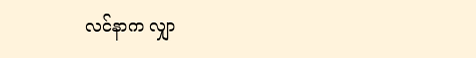လင်နာက လျှာ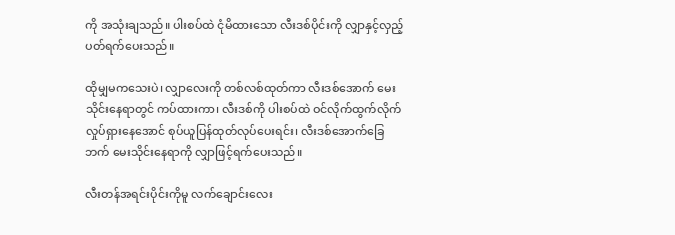ကို အသုံးချသည်။ ပါးစပ်ထဲ ငုံမိထားသော လီးဒစ်ပိုင်းကို လျှာနှင့်လှည့်ပတ်ရက်ပေးသည်။

ထိုမျှမကသေးပဲ၊ လျှာလေးကို တစ်လစ်ထုတ်ကာ လီးဒစ်အောက် မေးသိုင်းနေရာတွင် ကပ်ထားကာ၊ လီးဒစ်ကို ပါးစပ်ထဲ ဝင်လိုက်ထွက်လိုက် လှုပ်ရှားနေအောင် စုပ်ယူပြန်ထုတ်လုပ်ပေးရင်း၊ လီးဒစ်အောက်ခြေဘက် မေးသိုင်းနေရာကို လျှာဖြင့်ရက်ပေးသည်။

လီးတန်အရင်းပိုင်းကိုမူ လက်ချောင်းလေး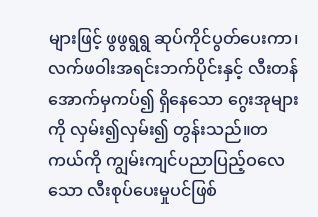များဖြင့် ဖွဖွရွရွ ဆုပ်ကိုင်ပွတ်ပေးကာ၊ လက်ဖဝါးအရင်းဘက်ပိုင်းနှင့် လီးတန်အောက်မှကပ်၍ ရှိနေသော ဂွေးအုများကို လှမ်း၍လှမ်း၍ တွန်းသည်။တကယ်ကို ကျွမ်းကျင်ပညာပြည့်ဝလေသော လီးစုပ်ပေးမှုပင်ဖြစ်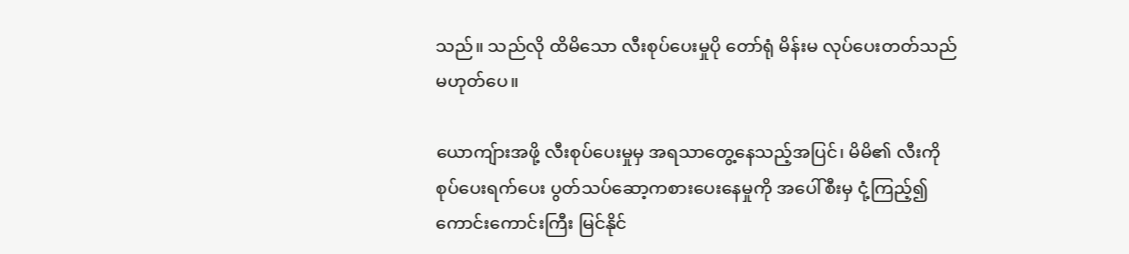သည်။ သည်လို ထိမိသော လီးစုပ်ပေးမှုပို တော်ရုံ မိန်းမ လုပ်ပေးတတ်သည် မဟုတ်ပေ။

ယောကျ်ားအဖို့ လီးစုပ်ပေးမှုမှ အရသာတွေ့နေသည့်အပြင်၊ မိမိ၏ လီးကို စုပ်ပေးရက်ပေး ပွတ်သပ်ဆော့ကစားပေးနေမှုကို အပေါ်စီးမှ ငုံ့ကြည့်၍ ကောင်းကောင်းကြီး မြင်နိုင်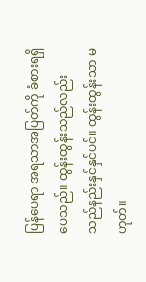ပြန်ပေရာ အရသာအပြတ်ကို ခံစားရရှိပေသည်။ ထွန်းထွန်းသည်လည်း သည်နည်းနှင်နှင်ပင်။ ထွန်းထွန်းသာ မဟုတ်။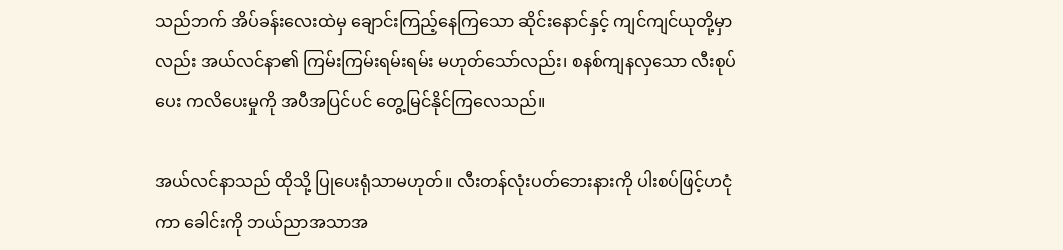သည်ဘက် အိပ်ခန်းလေးထဲမှ ချောင်းကြည့်နေကြသော ဆိုင်းနောင်နှင့် ကျင်ကျင်ယုတို့မှာလည်း အယ်လင်နာ၏ ကြမ်းကြမ်းရမ်းရမ်း မဟုတ်သော်လည်း၊ စနစ်ကျနလှသော လီးစုပ်ပေး ကလိပေးမှုကို အပီအပြင်ပင် တွေ့မြင်နိုင်ကြလေသည်။

အယ်လင်နာသည် ထိုသို့ ပြုပေးရုံသာမဟုတ်။ လီးတန်လုံးပတ်ဘေးနားကို ပါးစပ်ဖြင့်ဟငုံကာ ခေါင်းကို ဘယ်ညာအသာအ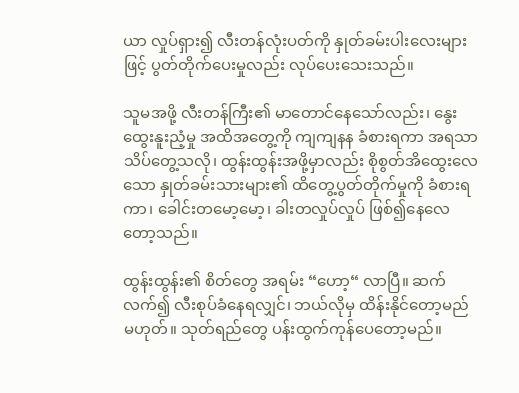ယာ လှုပ်ရှား၍ လီးတန်လုံးပတ်ကို နှုတ်ခမ်းပါးလေးများဖြင့် ပွတ်တိုက်ပေးမှုလည်း လုပ်ပေးသေးသည်။

သူမအဖို့ လီးတန်ကြီး၏ မာတောင်နေသော်လည်း၊ နွေးထွေးနူးညံ့မှု အထိအတွေ့ကို ကျကျနန ခံစားရကာ အရသာ သိပ်တွေ့သလို၊ ထွန်းထွန်းအဖို့မှာလည်း စိုစွတ်အိထွေးလေသော နှုတ်ခမ်းသားများ၏ ထိတွေ့ပွတ်တိုက်မှုကို ခံစားရကာ၊ ခေါင်းတမော့မော့၊ ခါးတလှုပ်လှုပ် ဖြစ်၍နေလေတော့သည်။

ထွန်းထွန်း၏ စိတ်တွေ အရမ်း “ဟော့“ လာပြီ။ ဆက်လက်၍ လီးစုပ်ခံနေရလျှင်၊ ဘယ်လိုမှ ထိန်းနိုင်တော့မည် မဟုတ်။ သုတ်ရည်တွေ ပန်းထွက်ကုန်ပေတော့မည်။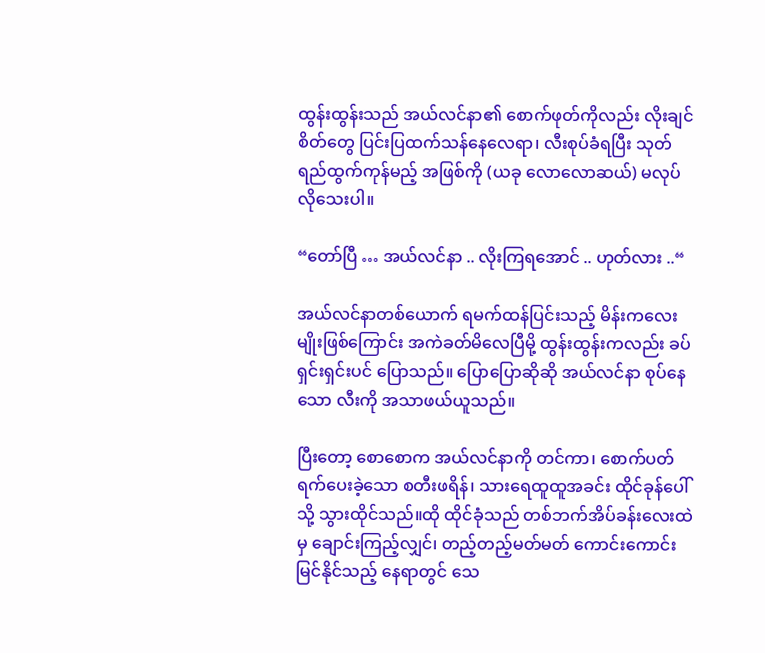ထွန်းထွန်းသည် အယ်လင်နာ၏ စောက်ဖုတ်ကိုလည်း လိုးချင်စိတ်တွေ ပြင်းပြထက်သန်နေလေရာ၊ လီးစုပ်ခံရပြီး သုတ်ရည်ထွက်ကုန်မည့် အဖြစ်ကို (ယခု လောလောဆယ်) မလုပ်လိုသေးပါ။

“တော်ပြီ … အယ်လင်နာ .. လိုးကြရအောင် .. ဟုတ်လား ..“

အယ်လင်နာတစ်ယောက် ရမက်ထန်ပြင်းသည့် မိန်းကလေးမျိုးဖြစ်ကြောင်း အကဲခတ်မိလေပြီမို့ ထွန်းထွန်းကလည်း ခပ်ရှင်းရှင်းပင် ပြောသည်။ ပြောပြောဆိုဆို အယ်လင်နာ စုပ်နေသော လီးကို အသာဖယ်ယူသည်။

ပြီးတော့ စောစောက အယ်လင်နာကို တင်ကာ၊ စောက်ပတ်ရက်ပေးခဲ့သော စတီးဖရိန်၊ သားရေထူထူအခင်း ထိုင်ခုန်ပေါ်သို့ သွားထိုင်သည်။ထို ထိုင်ခုံသည် တစ်ဘက်အိပ်ခန်းလေးထဲမှ ချောင်းကြည့်လျှင်၊ တည့်တည့်မတ်မတ် ကောင်းကောင်းမြင်နိုင်သည့် နေရာတွင် သေ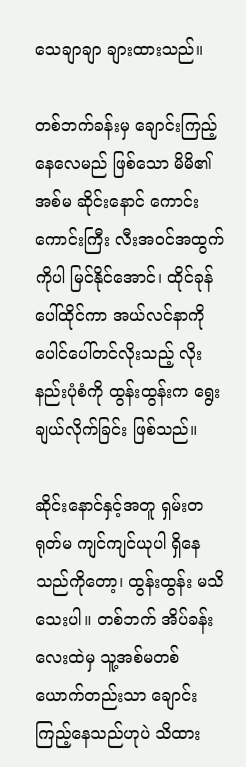သေချာချာ ချားထားသည်။

တစ်ဘက်ခန်းမှ ချောင်းကြည့်နေလေမည် ဖြစ်သော မိမိ၏ အစ်မ ဆိုင်းနောင် ကောင်းကောင်းကြီး လီးအဝင်အထွက်ကိုပါ မြင်နိုင်အောင်၊ ထိုင်ခုန်ပေါ်ထိုင်ကာ အယ်လင်နာကို ပေါင်ပေါ်တင်လိုးသည့် လိုးနည်းပုံစံကို ထွန်းထွန်းက ရွေးချယ်လိုက်ခြင်း ဖြစ်သည်။

ဆိုင်းနောင်နှင့်အတူ ရှမ်းတရုတ်မ ကျင်ကျင်ယုပါ ရှိနေသည်ကိုတော့၊ ထွန်းထွန်း မသိသေးပါ။ တစ်ဘက် အိပ်ခန်းလေးထဲမှ သူ့အစ်မတစ်ယောက်တည်းသာ ချောင်းကြည့်နေသည်ဟုပဲ သိထား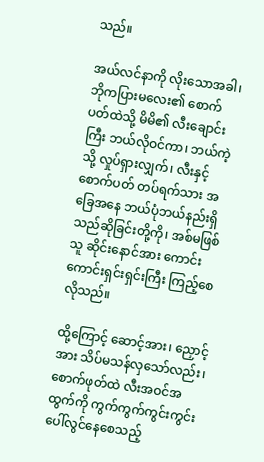သည်။

အယ်လင်နာကို လိုးသောအခါ၊ ဘိုကပြားမလေး၏ စောက်ပတ်ထဲသို့ မိမိ၏ လီးချောင်းကြီး ဘယ်လိုဝင်ကာ၊ ဘယ်ကဲ့သို့ လှုပ်ရှားလျှက်၊ လီးနှင့်စောက်ပတ် တပ်ရက်သား အခြေအနေ ဘယ်ပုံဘယ်နည်းရှိသည်ဆိုခြင်းတို့ကို၊ အစ်မဖြစ်သူ ဆိုင်းနောင်အား ကောင်းကောင်းရှင်းရှင်းကြီး ကြည့်စေလိုသည်။

ထို့ကြောင့် ဆောင့်အား၊ ညှောင့်အား သိပ်မသန်လှသော်လည်း၊ စောက်ဖုတ်ထဲ လီးအဝင်အထွက်ကို ကွက်ကွက်ကွင်းကွင်း ပေါ်လွင်နေစေသည့်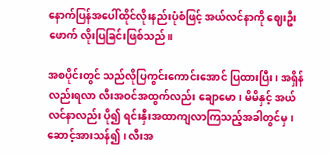နောက်ပြန်အပေါ်ထိုင်လိုးနည်းပုံစံဖြင့် အယ်လင်နာကို ဈေးဦးဖောက် လိုးပြခြင်းဖြစ်သည်။

အစပိုင်းတွင် သည်လိုပြကွင်းကောင်းအောင် ပြထားပြီး၊ အရှိန်လည်းရလာ လီးအဝင်အထွက်လည်း ချောမော၊ မိမိနှင့် အယ်လင်နာလည်း ပို၍ ရင်းနှီးအထာကျလာကြသည့်အခါတွင်မှ၊ ဆောင့်အားသန်၍ ၊ လီးအ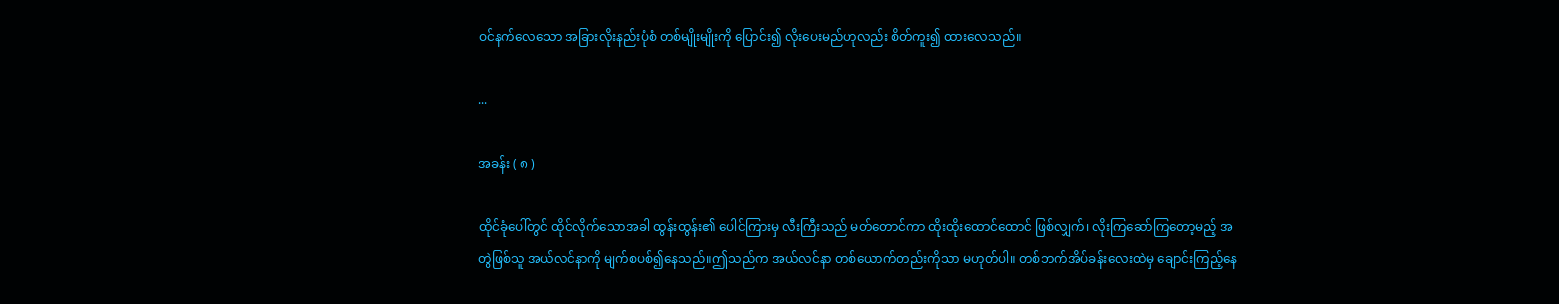ဝင်နက်လေသော အခြားလိုးနည်းပုံစံ တစ်မျိုးမျိုးကို ပြောင်း၍ လိုးပေးမည်ဟုလည်း စိတ်ကူး၍ ထားလေသည်။

...

အခန်း ( ၈ )

ထိုင်ခုံပေါ်တွင် ထိုင်လိုက်သောအခါ ထွန်းထွန်း၏ ပေါင်ကြားမှ လီးကြီးသည် မတ်တောင်ကာ ထိုးထိုးထောင်ထောင် ဖြစ်လျှက်၊ လိုးကြဆော်ကြတော့မည့် အတွဲဖြစ်သူ အယ်လင်နာကို မျက်စပစ်၍နေသည်။ဤသည်က အယ်လင်နာ တစ်ယောက်တည်းကိုသာ မဟုတ်ပါ။ တစ်ဘက်အိပ်ခန်းလေးထဲမှ ချောင်းကြည့်နေ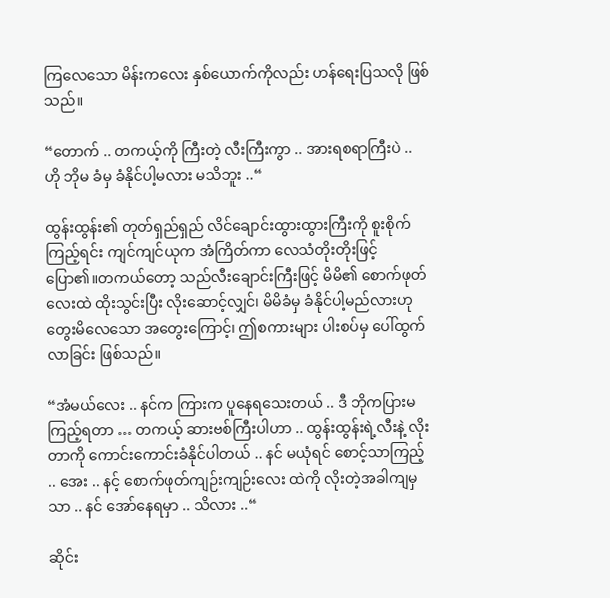ကြလေသော မိန်းကလေး နှစ်ယောက်ကိုလည်း ဟန်ရေးပြသလို ဖြစ်သည်။

“တောက် .. တကယ့်ကို ကြီးတဲ့ လီးကြီးကွာ .. အားရစရာကြီးပဲ .. ဟို ဘိုမ ခံမှ ခံနိုင်ပါ့မလား မသိဘူး ..“

ထွန်းထွန်း၏ တုတ်ရှည်ရှည် လိင်ချောင်းထွားထွားကြီးကို စူးစိုက်ကြည့်ရင်း ကျင်ကျင်ယုက အံကြိတ်ကာ လေသံတိုးတိုးဖြင့် ပြော၏။တကယ်တော့ သည်လီးချောင်းကြီးဖြင့် မိမိ၏ စောက်ဖုတ်လေးထဲ ထိုးသွင်းပြီး လိုးဆောင့်လျှင်၊ မိမိခံမှ ခံနိုင်ပါ့မည်လားဟု တွေးမိလေသော အတွေးကြောင့်၊ ဤစကားများ ပါးစပ်မှ ပေါ်ထွက်လာခြင်း ဖြစ်သည်။

“အံမယ်လေး .. နင်က ကြားက ပူနေရသေးတယ် .. ဒီ ဘိုကပြားမ ကြည့်ရတာ … တကယ့် ဆားဗစ်ကြီးပါဟာ .. ထွန်းထွန်းရဲ့လီးနဲ့ လိုးတာကို ကောင်းကောင်းခံနိုင်ပါတယ် .. နင် မယုံရင် စောင့်သာကြည့် .. အေး .. နင့် စောက်ဖုတ်ကျဉ်းကျဉ်းလေး ထဲကို လိုးတဲ့အခါကျမှသာ .. နင် အော်နေရမှာ .. သိလား ..“

ဆိုင်း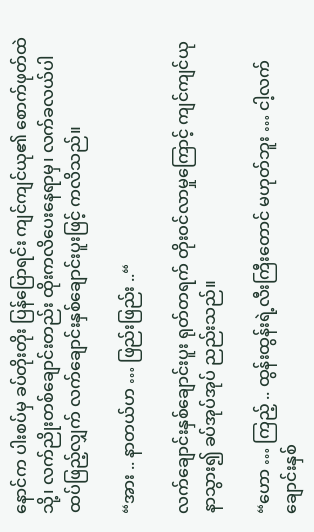နောင်က ပါးစပ်မှ ခပ်တိုးတိုး ပြန်ပြောရင်း ကျင်ကျင်ယု၏ စောက်ဖုတ်ထဲသို့၊ လက်ညိုးတစ်ချောင်းတည်း ထိုးကလိပေးနေရာမှ၊ လက်ခလယ်ပါ ထပ်ဖြည့်လျှက် လက်ချောင်းနှစ်ချောင်းပူးဖြင့် ကလိသည်။

“အား .. နာတယ်ဟ … ဖြည်းဖြည်း ..“

လက်ချောင်းနှစ်ချောင်းပူး ရုတ်တရက် တိုးဝင်လာမှုကြောင့် ကျင်ကျင်ယု နာသွား၍ ခပ်အုပ်အုပ် ညည်းသည်။

“ဟော … ကြည့် .. ထွန်းထွန်းရဲ့လီးကြီးတောင် မဟုတ်ဘူး … ငါ့လက်ချောင်းနှစ်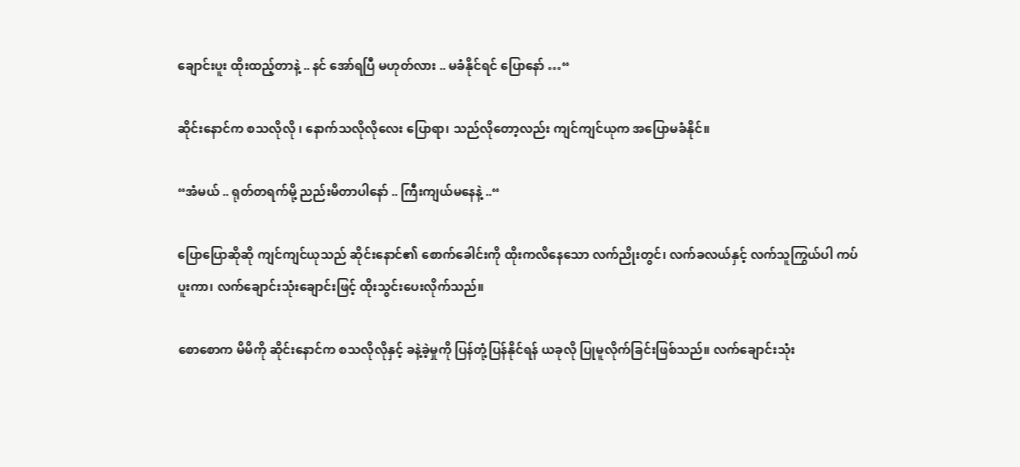ချောင်းပူး ထိုးထည့်တာနဲ့ .. နင် အော်ရပြီ မဟုတ်လား .. မခံနိုင်ရင် ပြောနော် …“

ဆိုင်းနောင်က စသလိုလို ၊ နောက်သလိုလိုလေး ပြောရာ၊ သည်လိုတော့လည်း ကျင်ကျင်ယုက အပြောမခံနိုင်။

“အံမယ် .. ရုတ်တရက်မို့ ညည်းမိတာပါနော် .. ကြီးကျယ်မနေနဲ့ ..“

ပြောပြောဆိုဆို ကျင်ကျင်ယုသည် ဆိုင်းနောင်၏ စောက်ခေါင်းကို ထိုးကလိနေသော လက်ညိုးတွင်၊ လက်ခလယ်နှင့် လက်သူကြွယ်ပါ ကပ်ပူးကာ၊ လက်ချောင်းသုံးချောင်းဖြင့် ထိုးသွင်းပေးလိုက်သည်။

စောစောက မိမိကို ဆိုင်းနောင်က စသလိုလိုနှင့် ခနဲ့ခဲ့မှုကို ပြန်တုံ့ပြန်နိုင်ရန် ယခုလို ပြုမူလိုက်ခြင်းဖြစ်သည်။ လက်ချောင်းသုံး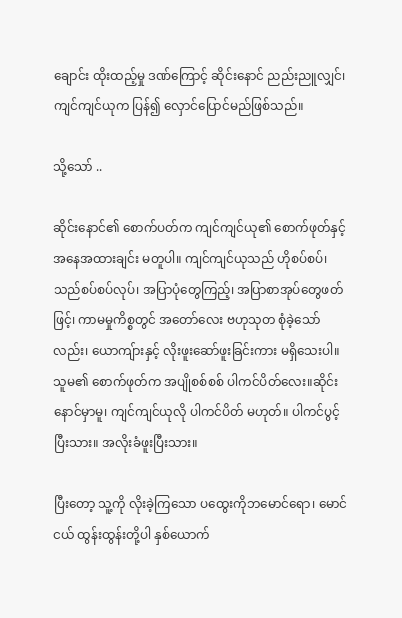ချောင်း ထိုးထည့်မှု ဒဏ်ကြောင့် ဆိုင်းနောင် ညည်းညူလျှင်၊ ကျင်ကျင်ယုက ပြန်၍ လှောင်ပြောင်မည်ဖြစ်သည်။

သို့သော် ..

ဆိုင်းနောင်၏ စောက်ပတ်က ကျင်ကျင်ယု၏ စောက်ဖုတ်နှင့် အနေအထားချင်း မတူပါ။ ကျင်ကျင်ယုသည် ဟိုစပ်စပ်၊ သည်စပ်စပ်လုပ်၊ အပြာပုံတွေကြည့်၊ အပြာစာအုပ်တွေဖတ်ဖြင့်၊ ကာမမှုကိစ္စတွင် အတော်လေး ဗဟုသုတ စုံခဲ့သော်လည်း၊ ယောကျ်ားနှင့် လိုးဖူးဆော်ဖူးခြင်းကား မရှိသေးပါ။ သူမ၏ စောက်ဖုတ်က အပျိုစစ်စစ် ပါကင်ပိတ်လေး။ဆိုင်းနောင်မှာမူ၊ ကျင်ကျင်ယုလို ပါကင်ပိတ် မဟုတ်။ ပါကင်ပွင့်ပြီးသား။ အလိုးခံဖူးပြီးသား။

ပြီးတော့ သူ့ကို လိုးခဲ့ကြသော ပထွေးကိုဘမောင်ရော၊ မောင်ငယ် ထွန်းထွန်းတို့ပါ နှစ်ယောက်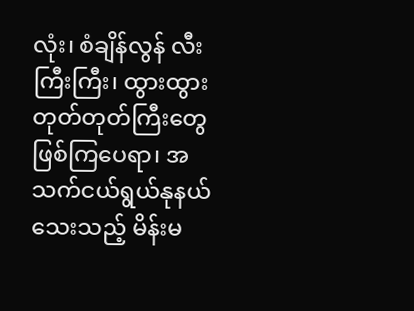လုံး၊ စံချိန်လွန် လီးကြီးကြီး၊ ထွားထွားတုတ်တုတ်ကြီးတွေ ဖြစ်ကြပေရာ၊ အသက်ငယ်ရွယ်နုနယ်သေးသည့် မိန်းမ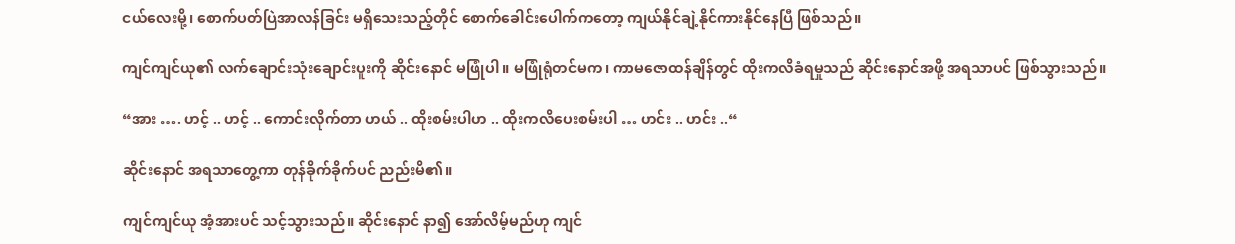ငယ်လေးမို့၊ စောက်ပတ်ပြဲအာလန်ခြင်း မရှိသေးသည့်တိုင် စောက်ခေါင်းပေါက်ကတော့ ကျယ်နိုင်ချဲ့နိုင်ကားနိုင်နေပြီ ဖြစ်သည်။

ကျင်ကျင်ယု၏ လက်ချောင်းသုံးချောင်းပူးကို ဆိုင်းနောင် မဖြုံပါ။ မဖြုံရုံတင်မက၊ ကာမဇောထန်ချိန်တွင် ထိုးကလိခံရမှုသည် ဆိုင်းနောင်အဖို့ အရသာပင် ဖြစ်သွားသည်။

“အား …. ဟင့် .. ဟင့် .. ကောင်းလိုက်တာ ဟယ် .. ထိုးစမ်းပါဟ .. ထိုးကလိပေးစမ်းပါ … ဟင်း .. ဟင်း ..“

ဆိုင်းနောင် အရသာတွေ့ကာ တုန်ခိုက်ခိုက်ပင် ညည်းမိ၏။

ကျင်ကျင်ယု အံ့အားပင် သင့်သွားသည်။ ဆိုင်းနောင် နာ၍ အော်လိမ့်မည်ဟု ကျင်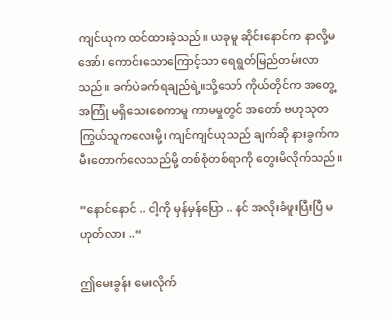ကျင်ယုက ထင်ထားခဲ့သည်။ ယခုမူ ဆိုင်းနောင်က နာလို့မအော်၊ ကောင်းသောကြောင့်သာ ရေရွတ်မြည်တမ်းလာသည်။ ခက်ပဲခက်ရချည်ရဲ့။သို့သော် ကိုယ်တိုင်က အတွေ့အကြုံ မရှိသေးစေကာမူ ကာမမှုတွင် အတော် ဗဟုသုတကြွယ်သူကလေးမို့၊ ကျင်ကျင်ယုသည် ချက်ဆို နားခွက်က မီးတောက်လေသည်မို့ တစ်စုံတစ်ရာကို တွေးမိလိုက်သည်။

“နောင်နောင် .. ငါ့ကို မှန်မှန်ပြော .. နင် အလိုးခံဖူးပြီးပြီ မဟုတ်လား ..“

ဤမေးခွန်း မေးလိုက်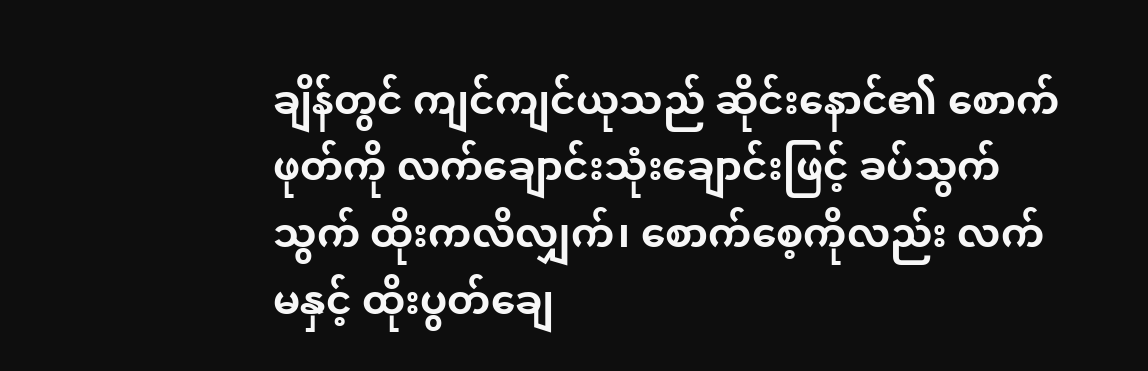ချိန်တွင် ကျင်ကျင်ယုသည် ဆိုင်းနောင်၏ စောက်ဖုတ်ကို လက်ချောင်းသုံးချောင်းဖြင့် ခပ်သွက်သွက် ထိုးကလိလျှက်၊ စောက်စေ့ကိုလည်း လက်မနှင့် ထိုးပွတ်ချေ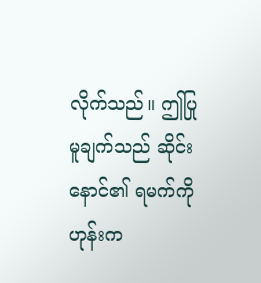လိုက်သည်။ ဤပြုမူချက်သည် ဆိုင်းနောင်၏ ရမက်ကို ဟုန်းက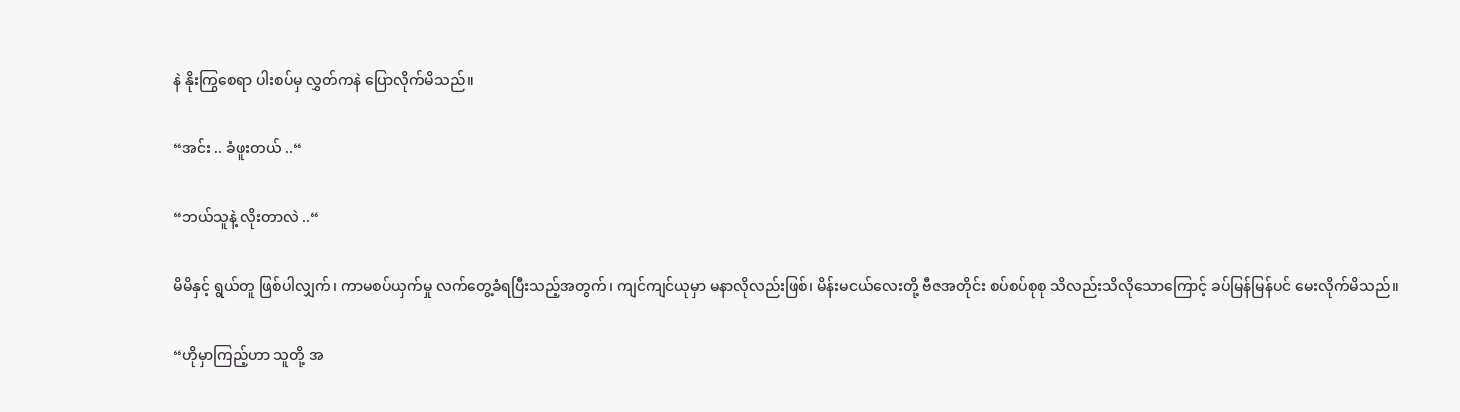နဲ နိုးကြွစေရာ ပါးစပ်မှ လွှတ်ကနဲ ပြောလိုက်မိသည်။

“အင်း .. ခံဖူးတယ် ..“

“ဘယ်သူနဲ့ လိုးတာလဲ ..“

မိမိနှင့် ရွယ်တူ ဖြစ်ပါလျှက်၊ ကာမစပ်ယှက်မှု လက်တွေ့ခံရပြီးသည့်အတွက်၊ ကျင်ကျင်ယုမှာ မနာလိုလည်းဖြစ်၊ မိန်းမငယ်လေးတို့ ဗီဇအတိုင်း စပ်စပ်စုစု သိလည်းသိလိုသောကြောင့် ခပ်မြန်မြန်ပင် မေးလိုက်မိသည်။

“ဟိုမှာကြည့်ဟာ သူတို့ အ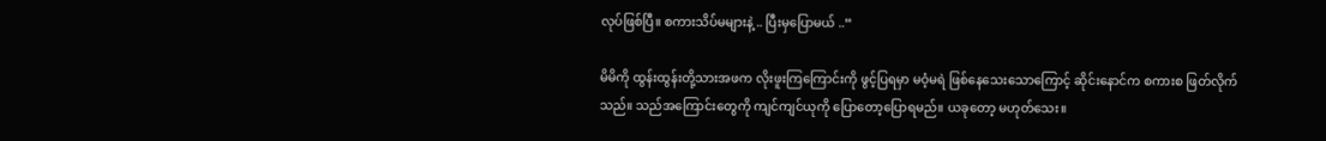လုပ်ဖြစ်ပြီ။ စကားသိပ်မများနဲ့ .. ပြီးမှပြောမယ် ..“

မိမိကို ထွန်းထွန်းတို့သားအဖက လိုးဖူးကြကြောင်းကို ဖွင့်ပြရမှာ မဝံ့မရဲ ဖြစ်နေသေးသောကြောင့် ဆိုင်းနောင်က စကားစ ဖြတ်လိုက်သည်။ သည်အကြောင်းတွေကို ကျင်ကျင်ယုကို ပြောတော့ပြောရမည်။ ယခုတော့ မဟုတ်သေး။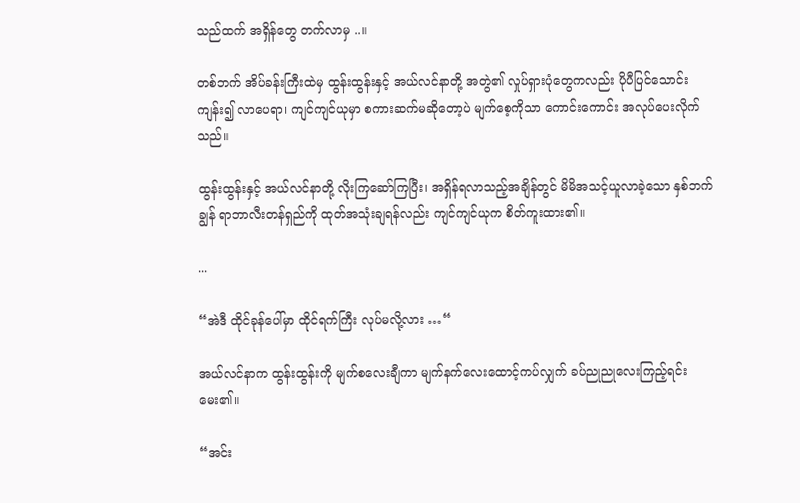သည်ထက် အရှိန်တွေ တက်လာမှ ..။

တစ်ဘက် အိပ်ခန်းကြီးထဲမှ ထွန်းထွန်းနှင့် အယ်လင်နာတို့ အတွဲ၏ လှုပ်ရှားပုံတွေကလည်း ပိုပီပြင်သောင်းကျန်း၍ လာပေရာ၊ ကျင်ကျင်ယုမှာ စကားဆက်မဆိုတော့ပဲ မျက်စေ့ကိုသာ ကောင်းကောင်း အလုပ်ပေးလိုက်သည်။

ထွန်းထွန်းနှင့် အယ်လင်နာတို့ လိုးကြဆော်ကြပြီး၊ အရှိန်ရလာသည့်အချိန်တွင် မိမိအသင့်ယူလာခဲ့သော နှစ်ဘက်ချွန် ရာဘာလီးတန်ရှည်ကို ထုတ်အသုံးချရန်လည်း ကျင်ကျင်ယုက စိတ်ကူးထား၏။

...

“အဲဒီ ထိုင်ခုန်ပေါ်မှာ ထိုင်ရက်ကြီး လုပ်မလို့လား …“

အယ်လင်နာက ထွန်းထွန်းကို မျက်စလေးချီကာ မျက်နက်လေးထောင့်ကပ်လျှက် ခပ်ညုညုလေးကြည့်ရင်း မေး၏။

“အင်း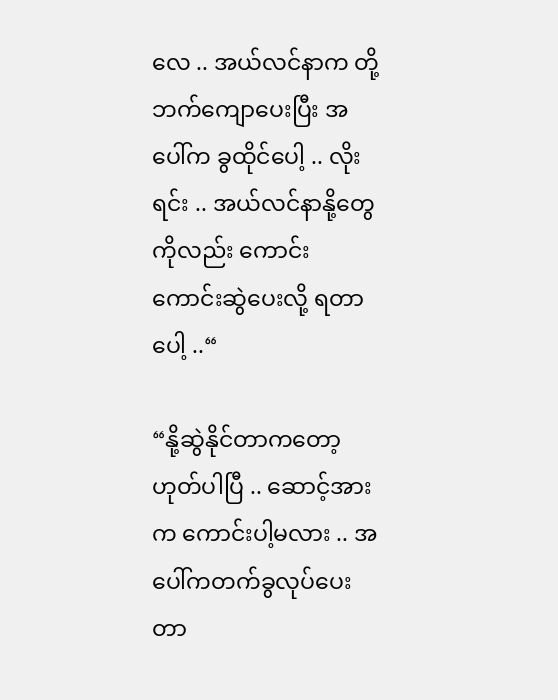လေ .. အယ်လင်နာက တို့ဘက်ကျောပေးပြီး အပေါ်က ခွထိုင်ပေါ့ .. လိုးရင်း .. အယ်လင်နာနို့တွေကိုလည်း ကောင်းကောင်းဆွဲပေးလို့ ရတာပေါ့ ..“

“နို့ဆွဲနိုင်တာကတော့ ဟုတ်ပါပြီ .. ဆောင့်အားက ကောင်းပါ့မလား .. အပေါ်ကတက်ခွလုပ်ပေးတာ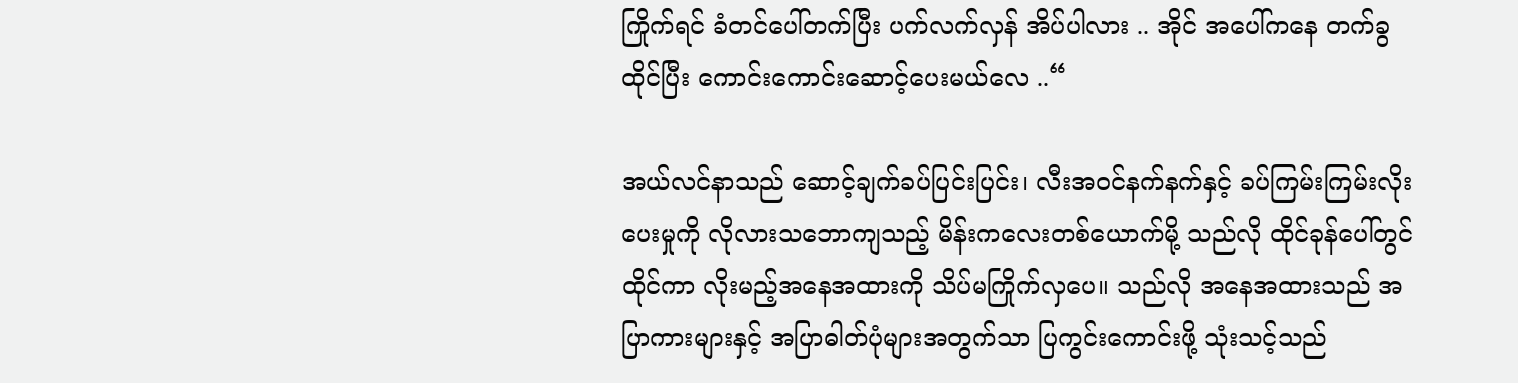ကြိုက်ရင် ခံတင်ပေါ်တက်ပြီး ပက်လက်လှန် အိပ်ပါလား .. အိုင် အပေါ်ကနေ တက်ခွထိုင်ပြီး ကောင်းကောင်းဆောင့်ပေးမယ်လေ ..“

အယ်လင်နာသည် ဆောင့်ချက်ခပ်ပြင်းပြင်း၊ လီးအဝင်နက်နက်နှင့် ခပ်ကြမ်းကြမ်းလိုးပေးမှုကို လိုလားသဘောကျသည့် မိန်းကလေးတစ်ယောက်မို့ သည်လို ထိုင်ခုန်ပေါ်တွင် ထိုင်ကာ လိုးမည့်အနေအထားကို သိပ်မကြိုက်လှပေ။ သည်လို အနေအထားသည် အပြာကားများနှင့် အပြာဓါတ်ပုံများအတွက်သာ ပြကွင်းကောင်းဖို့ သုံးသင့်သည်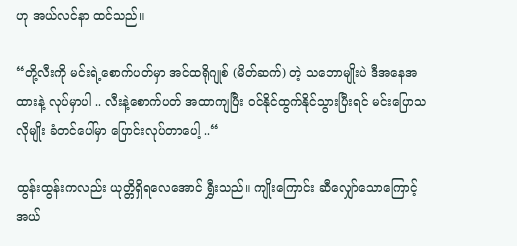ဟု အယ်လင်နာ ထင်သည်။

“တို့လီးကို မင်းရဲ့စောက်ပတ်မှာ အင်ထရိုဂျုစ် (မိတ်ဆက်) တဲ့ သဘောမျိုးပဲ ဒီအနေအထားနဲ့ လုပ်မှာပါ .. လီးနဲ့စောက်ပတ် အထာကျပြီး ဝင်နိုင်ထွက်နိုင်သွားပြီးရင် မင်းပြောသလိုမျိုး ခံတင်ပေါ်မှာ ပြောင်းလုပ်တာပေါ့ ..“

ထွန်းထွန်းကလည်း ယုတ္တိရှိရလေအောင် ရွှီးသည်။ ကျိုးကြောင်း ဆီလျှော်သောကြောင့် အယ်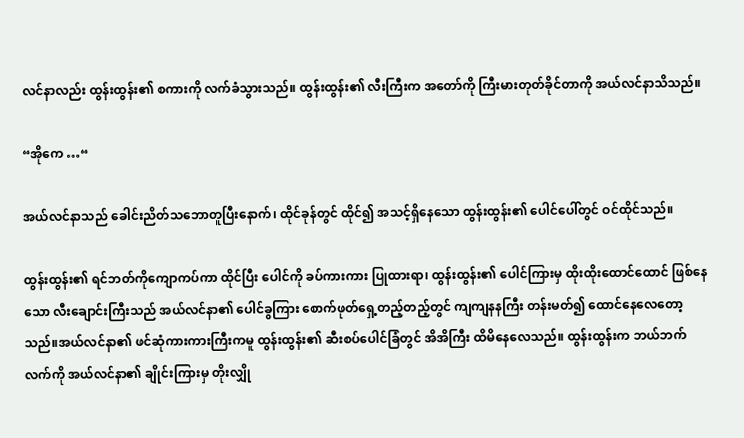လင်နာလည်း ထွန်းထွန်း၏ စကားကို လက်ခံသွားသည်။ ထွန်းထွန်း၏ လီးကြီးက အတော်ကို ကြီးမားတုတ်ခိုင်တာကို အယ်လင်နာသိသည်။

“အိုကေ …“

အယ်လင်နာသည် ခေါင်းညိတ်သဘောတူပြီးနောက်၊ ထိုင်ခုန်တွင် ထိုင်၍ အသင့်ရှိနေသော ထွန်းထွန်း၏ ပေါင်ပေါ်တွင် ဝင်ထိုင်သည်။

ထွန်းထွန်း၏ ရင်ဘတ်ကိုကျောကပ်ကာ ထိုင်ပြီး ပေါင်ကို ခပ်ကားကား ပြုထားရာ၊ ထွန်းထွန်း၏ ပေါင်ကြားမှ ထိုးထိုးထောင်ထောင် ဖြစ်နေသော လီးချောင်းကြီးသည် အယ်လင်နာ၏ ပေါင်ခွကြား စောက်ဖုတ်ရှေ့တည့်တည့်တွင် ကျကျနနကြီး တန်းမတ်၍ ထောင်နေလေတော့သည်။အယ်လင်နာ၏ ဖင်ဆုံကားကားကြီးကမူ ထွန်းထွန်း၏ ဆီးစပ်ပေါင်ခြံတွင် အိအိကြီး ထိမိနေလေသည်။ ထွန်းထွန်းက ဘယ်ဘက်လက်ကို အယ်လင်နာ၏ ချိုင်းကြားမှ တိုးလျှို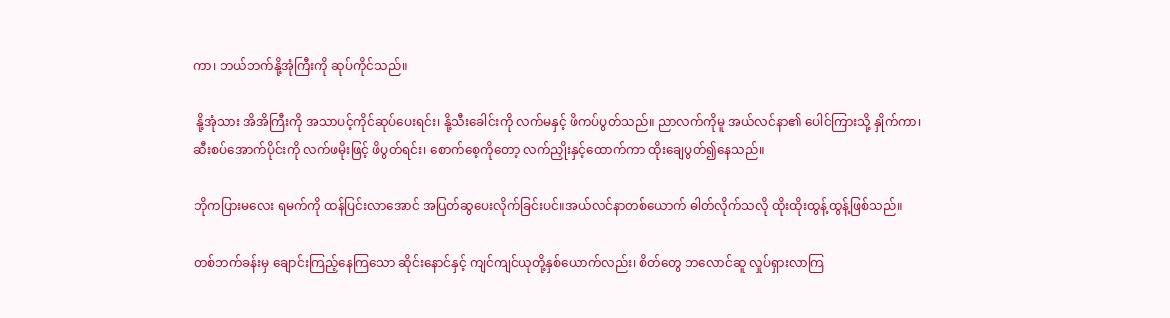ကာ၊ ဘယ်ဘက်နို့အုံကြီးကို ဆုပ်ကိုင်သည်။

 နို့အုံသား အိအိကြီးကို အသာပင့်ကိုင်ဆုပ်ပေးရင်း၊ နို့သီးခေါင်းကို လက်မနှင့် ဖိကပ်ပွတ်သည်။ ညာလက်ကိုမူ အယ်လင်နာ၏ ပေါင်ကြားသို့ နှိုက်ကာ၊ ဆီးစပ်အောက်ပိုင်းကို လက်ဖမိုးဖြင့် ဖိပွတ်ရင်း၊ စောက်စေ့ကိုတော့ လက်ညှိုးနှင့်ထောက်ကာ ထိုးချေပွတ်၍နေသည်။

ဘိုကပြားမလေး ရမက်ကို ထန်ပြင်းလာအောင် အပြတ်ဆွပေးလိုက်ခြင်းပင်။အယ်လင်နာတစ်ယောက် ဓါတ်လိုက်သလို ထိုးထိုးထွန့်ထွန့်ဖြစ်သည်။

တစ်ဘက်ခန်းမှ ချောင်းကြည့်နေကြသော ဆိုင်းနောင်နှင့် ကျင်ကျင်ယုတို့နှစ်ယောက်လည်း၊ စိတ်တွေ ဘလောင်ဆူ လှုပ်ရှားလာကြ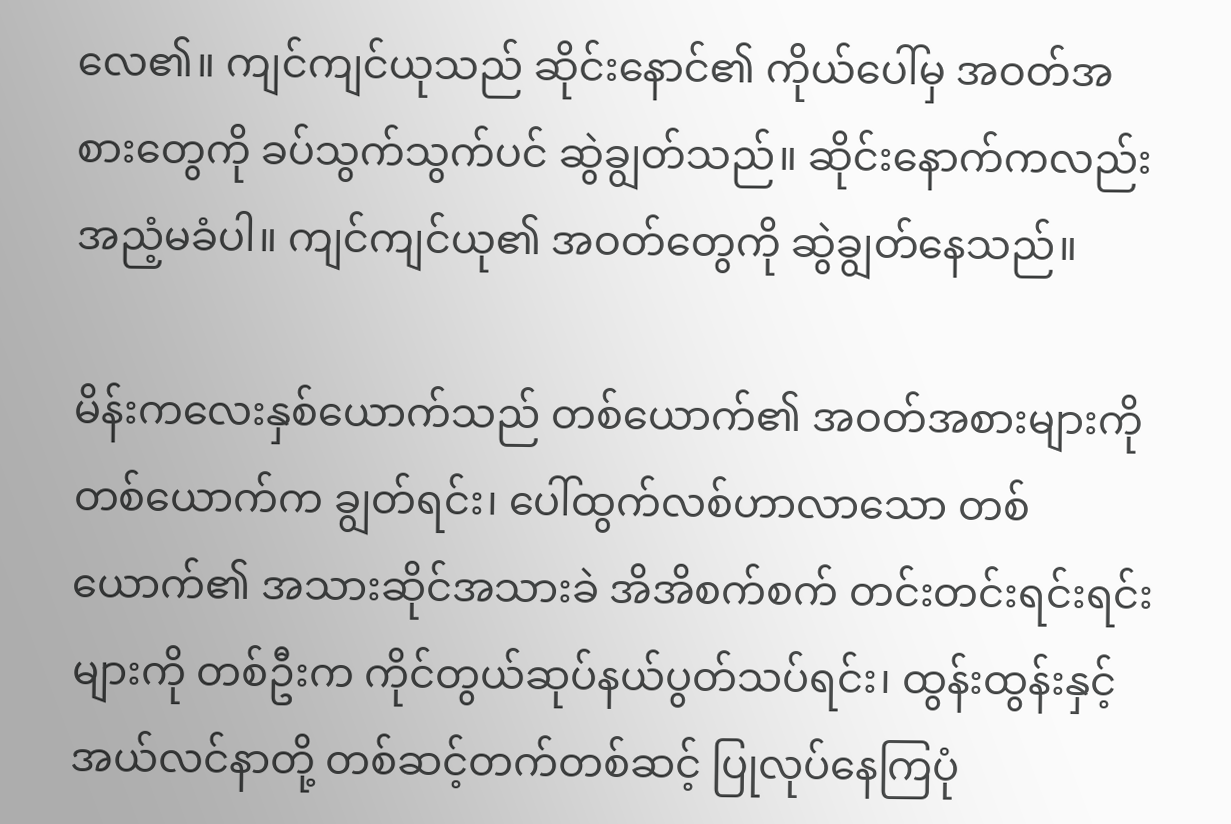လေ၏။ ကျင်ကျင်ယုသည် ဆိုင်းနောင်၏ ကိုယ်ပေါ်မှ အဝတ်အစားတွေကို ခပ်သွက်သွက်ပင် ဆွဲချွတ်သည်။ ဆိုင်းနောက်ကလည်း အညံ့မခံပါ။ ကျင်ကျင်ယု၏ အဝတ်တွေကို ဆွဲချွတ်နေသည်။

မိန်းကလေးနှစ်ယောက်သည် တစ်ယောက်၏ အဝတ်အစားများကို တစ်ယောက်က ချွတ်ရင်း၊ ပေါ်ထွက်လစ်ဟာလာသော တစ်ယောက်၏ အသားဆိုင်အသားခဲ အိအိစက်စက် တင်းတင်းရင်းရင်းများကို တစ်ဦးက ကိုင်တွယ်ဆုပ်နယ်ပွတ်သပ်ရင်း၊ ထွန်းထွန်းနှင့် အယ်လင်နာတို့ တစ်ဆင့်တက်တစ်ဆင့် ပြုလုပ်နေကြပုံ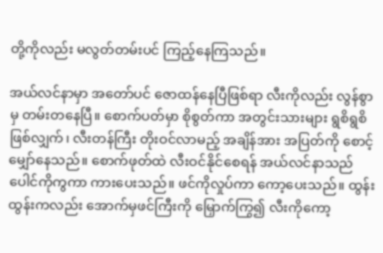တို့ကိုလည်း မလွတ်တမ်းပင် ကြည့်နေကြသည်။

အယ်လင်နာမှာ အတော်ပင် ဇောထန်နေပြီဖြစ်ရာ လီးကိုလည်း လွန်စွာမှ တမ်းတနေပြီ။ စောက်ပတ်မှာ စိုစွတ်ကာ အတွင်းသားများ ရွစိရွစိဖြစ်လျှက်၊ လီးတန်ကြီး တိုးဝင်လာမည့် အချိန်အား အပြတ်ကို စောင့်မျှော်နေသည်။ စောက်ဖုတ်ထဲ လီးဝင်နိုင်စေရန် အယ်လင်နာသည် ပေါင်ကိုကွကာ ကားပေးသည်။ ဖင်ကိုလှုပ်ကာ ကော့ပေးသည်။ ထွန်းထွန်းကလည်း အောက်မှဖင်ကြီးကို မြှောက်ကြွ၍ လီးကိုကော့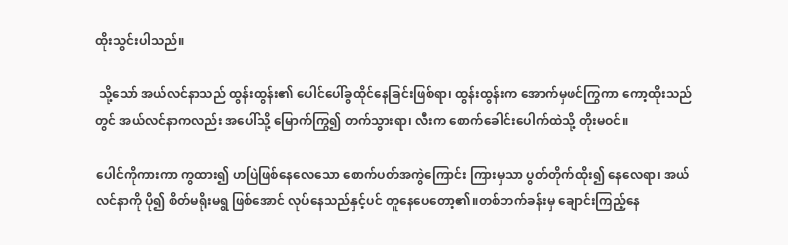ထိုးသွင်းပါသည်။

 သို့သော် အယ်လင်နာသည် ထွန်းထွန်း၏ ပေါင်ပေါ်ခွထိုင်နေခြင်းဖြစ်ရာ၊ ထွန်းထွန်းက အောက်မှဖင်ကြွကာ ကော့ထိုးသည်တွင် အယ်လင်နာကလည်း အပေါ်သို့ မြောက်ကြွ၍ တက်သွားရာ၊ လီးက စောက်ခေါင်းပေါက်ထဲသို့ တိုးမဝင်။

ပေါင်ကိုကားကာ ကွထား၍ ဟပြဲဖြစ်နေလေသော စောက်ပတ်အကွဲကြောင်း ကြားမှသာ ပွတ်တိုက်ထိုး၍ နေလေရာ၊ အယ်လင်နာကို ပို၍ စိတ်မရိုးမရွ ဖြစ်အောင် လုပ်နေသည်နှင့်ပင် တူနေပေတော့၏။တစ်ဘက်ခန်းမှ ချောင်းကြည့်နေ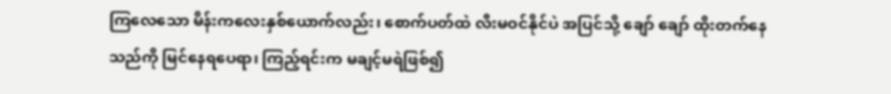ကြလေသော မိန်းကလေးနှစ်ယောက်လည်း၊ စောက်ပတ်ထဲ လီးမဝင်နိုင်ပဲ အပြင်သို့ ချော် ချော် ထိုးတက်နေသည်ကို မြင်နေရပေရာ၊ ကြည့်ရင်းက မချင့်မရဲဖြစ်၍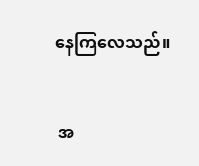နေကြလေသည်။


 အ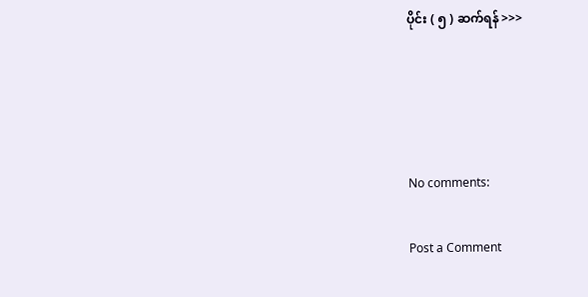ပိုင်း ( ၅ ) ဆက်ရန် >>>




No comments:

Post a Comment